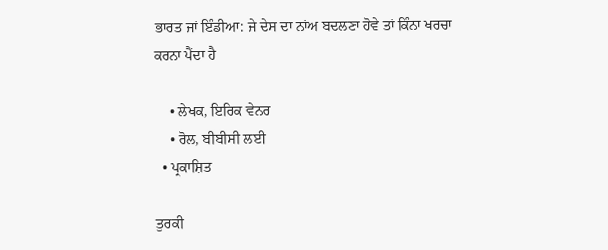ਭਾਰਤ ਜਾਂ ਇੰਡੀਆ: ਜੇ ਦੇਸ ਦਾ ਨਾਂਅ ਬਦਲਣਾ ਹੋਵੇ ਤਾਂ ਕਿੰਨਾ ਖਰਚਾ ਕਰਨਾ ਪੈਂਦਾ ਹੈ

    • ਲੇਖਕ, ਇਰਿਕ ਵੇਨਰ
    • ਰੋਲ, ਬੀਬੀਸੀ ਲਈ
  • ਪ੍ਰਕਾਸ਼ਿਤ

ਤੁਰਕੀ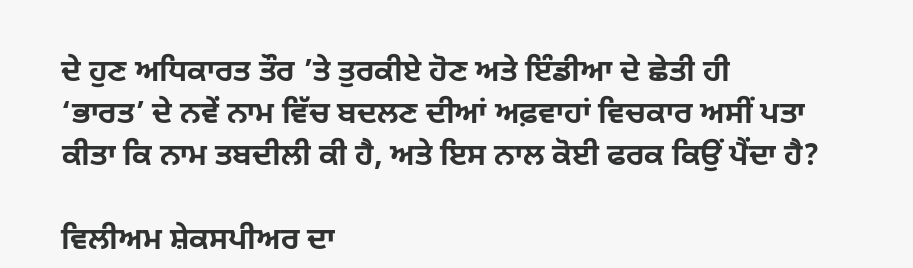ਦੇ ਹੁਣ ਅਧਿਕਾਰਤ ਤੌਰ ’ਤੇ ਤੁਰਕੀਏ ਹੋਣ ਅਤੇ ਇੰਡੀਆ ਦੇ ਛੇਤੀ ਹੀ ‘ਭਾਰਤ’ ਦੇ ਨਵੇਂ ਨਾਮ ਵਿੱਚ ਬਦਲਣ ਦੀਆਂ ਅਫ਼ਵਾਹਾਂ ਵਿਚਕਾਰ ਅਸੀਂ ਪਤਾ ਕੀਤਾ ਕਿ ਨਾਮ ਤਬਦੀਲੀ ਕੀ ਹੈ, ਅਤੇ ਇਸ ਨਾਲ ਕੋਈ ਫਰਕ ਕਿਉਂ ਪੈਂਦਾ ਹੈ?

ਵਿਲੀਅਮ ਸ਼ੇਕਸਪੀਅਰ ਦਾ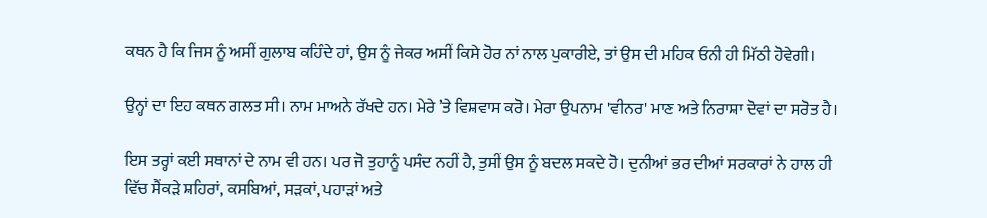ਕਥਨ ਹੈ ਕਿ ਜਿਸ ਨੂੰ ਅਸੀਂ ਗੁਲਾਬ ਕਹਿੰਦੇ ਹਾਂ, ਉਸ ਨੂੰ ਜੇਕਰ ਅਸੀਂ ਕਿਸੇ ਹੋਰ ਨਾਂ ਨਾਲ ਪੁਕਾਰੀਏ, ਤਾਂ ਉਸ ਦੀ ਮਹਿਕ ਓਨੀ ਹੀ ਮਿੱਠੀ ਹੋਵੇਗੀ।

ਉਨ੍ਹਾਂ ਦਾ ਇਹ ਕਥਨ ਗਲਤ ਸੀ। ਨਾਮ ਮਾਅਨੇ ਰੱਖਦੇ ਹਨ। ਮੇਰੇ ’ਤੇ ਵਿਸ਼ਵਾਸ ਕਰੋ। ਮੇਰਾ ਉਪਨਾਮ 'ਵੀਨਰ' ਮਾਣ ਅਤੇ ਨਿਰਾਸ਼ਾ ਦੋਵਾਂ ਦਾ ਸਰੋਤ ਹੈ।

ਇਸ ਤਰ੍ਹਾਂ ਕਈ ਸਥਾਨਾਂ ਦੇ ਨਾਮ ਵੀ ਹਨ। ਪਰ ਜੋ ਤੁਹਾਨੂੰ ਪਸੰਦ ਨਹੀਂ ਹੈ, ਤੁਸੀਂ ਉਸ ਨੂੰ ਬਦਲ ਸਕਦੇ ਹੋ। ਦੁਨੀਆਂ ਭਰ ਦੀਆਂ ਸਰਕਾਰਾਂ ਨੇ ਹਾਲ ਹੀ ਵਿੱਚ ਸੈਂਕੜੇ ਸ਼ਹਿਰਾਂ, ਕਸਬਿਆਂ, ਸੜਕਾਂ, ਪਹਾੜਾਂ ਅਤੇ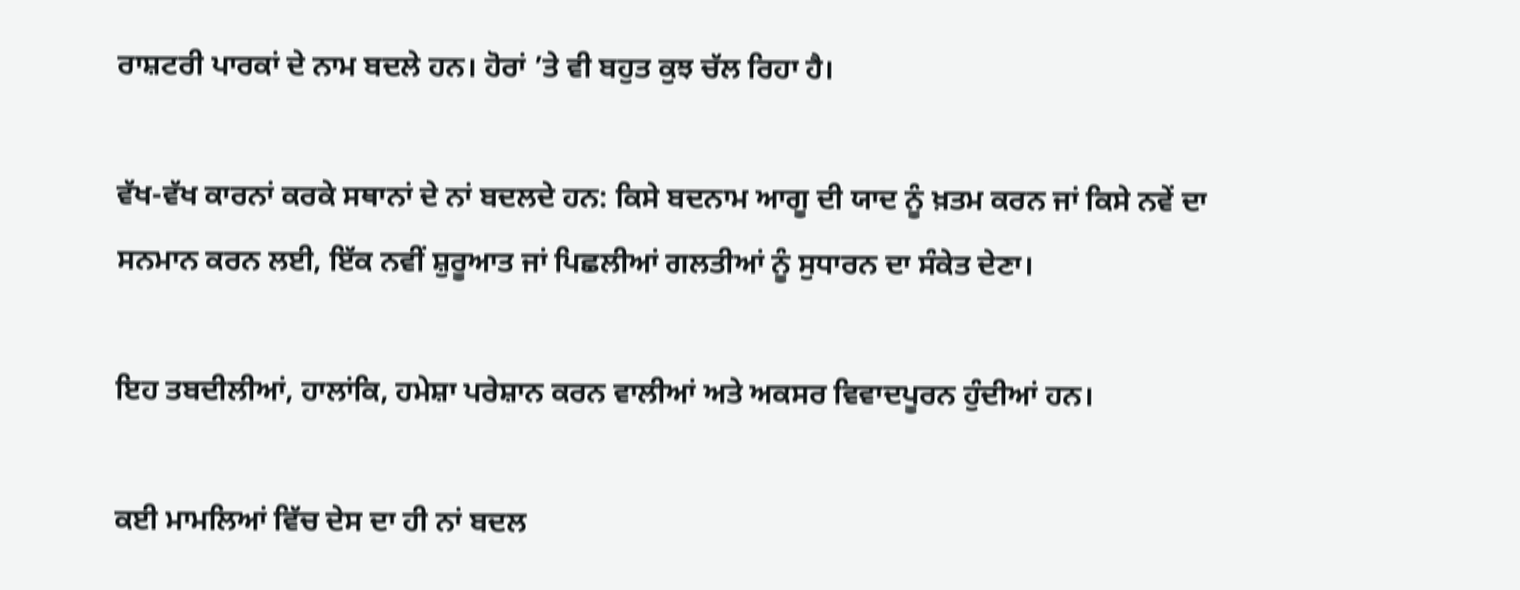ਰਾਸ਼ਟਰੀ ਪਾਰਕਾਂ ਦੇ ਨਾਮ ਬਦਲੇ ਹਨ। ਹੋਰਾਂ ’ਤੇ ਵੀ ਬਹੁਤ ਕੁਝ ਚੱਲ ਰਿਹਾ ਹੈ।

ਵੱਖ-ਵੱਖ ਕਾਰਨਾਂ ਕਰਕੇ ਸਥਾਨਾਂ ਦੇ ਨਾਂ ਬਦਲਦੇ ਹਨ: ਕਿਸੇ ਬਦਨਾਮ ਆਗੂ ਦੀ ਯਾਦ ਨੂੰ ਖ਼ਤਮ ਕਰਨ ਜਾਂ ਕਿਸੇ ਨਵੇਂ ਦਾ ਸਨਮਾਨ ਕਰਨ ਲਈ, ਇੱਕ ਨਵੀਂ ਸ਼ੁਰੂਆਤ ਜਾਂ ਪਿਛਲੀਆਂ ਗਲਤੀਆਂ ਨੂੰ ਸੁਧਾਰਨ ਦਾ ਸੰਕੇਤ ਦੇਣਾ।

ਇਹ ਤਬਦੀਲੀਆਂ, ਹਾਲਾਂਕਿ, ਹਮੇਸ਼ਾ ਪਰੇਸ਼ਾਨ ਕਰਨ ਵਾਲੀਆਂ ਅਤੇ ਅਕਸਰ ਵਿਵਾਦਪੂਰਨ ਹੁੰਦੀਆਂ ਹਨ।

ਕਈ ਮਾਮਲਿਆਂ ਵਿੱਚ ਦੇਸ ਦਾ ਹੀ ਨਾਂ ਬਦਲ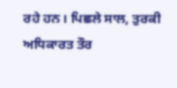ਰਹੇ ਹਨ। ਪਿਛਲੇ ਸਾਲ, ਤੁਰਕੀ ਅਧਿਕਾਰਤ ਤੌਰ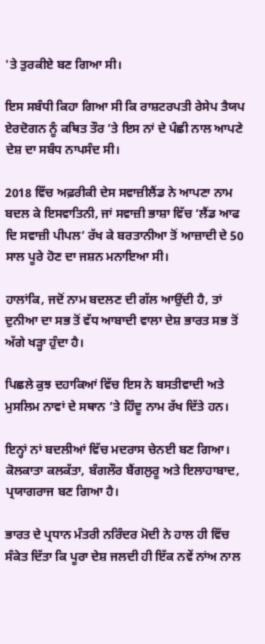'ਤੇ ਤੁਰਕੀਏ ਬਣ ਗਿਆ ਸੀ।

ਇਸ ਸਬੰਧੀ ਕਿਹਾ ਗਿਆ ਸੀ ਕਿ ਰਾਸ਼ਟਰਪਤੀ ਰੇਸੇਪ ਤੈਯਪ ਏਰਦੋਗਨ ਨੂੰ ਕਥਿਤ ਤੌਰ ’ਤੇ ਇਸ ਨਾਂ ਦੇ ਪੰਛੀ ਨਾਲ ਆਪਣੇ ਦੇਸ਼ ਦਾ ਸਬੰਧ ਨਾਪਸੰਦ ਸੀ।

2018 ਵਿੱਚ ਅਫ਼ਰੀਕੀ ਦੇਸ ਸਵਾਜ਼ੀਲੈਂਡ ਨੇ ਆਪਣਾ ਨਾਮ ਬਦਲ ਕੇ ਇਸਵਾਤਿਨੀ, ਜਾਂ ਸਵਾਜ਼ੀ ਭਾਸ਼ਾ ਵਿੱਚ ‘ਲੈਂਡ ਆਫ ਦਿ ਸਵਾਜ਼ੀ ਪੀਪਲ’ ਰੱਖ ਕੇ ਬਰਤਾਨੀਆ ਤੋਂ ਆਜ਼ਾਦੀ ਦੇ 50 ਸਾਲ ਪੂਰੇ ਹੋਣ ਦਾ ਜਸ਼ਨ ਮਨਾਇਆ ਸੀ।

ਹਾਲਾਂਕਿ, ਜਦੋਂ ਨਾਮ ਬਦਲਣ ਦੀ ਗੱਲ ਆਉਂਦੀ ਹੈ, ਤਾਂ ਦੁਨੀਆ ਦਾ ਸਭ ਤੋਂ ਵੱਧ ਆਬਾਦੀ ਵਾਲਾ ਦੇਸ਼ ਭਾਰਤ ਸਭ ਤੋਂ ਅੱਗੇ ਖੜ੍ਹਾ ਹੁੰਦਾ ਹੈ।

ਪਿਛਲੇ ਕੁਝ ਦਹਾਕਿਆਂ ਵਿੱਚ ਇਸ ਨੇ ਬਸਤੀਵਾਦੀ ਅਤੇ ਮੁਸਲਿਮ ਨਾਵਾਂ ਦੇ ਸਥਾਨ ’ਤੇ ਹਿੰਦੂ ਨਾਮ ਰੱਖ ਦਿੱਤੇ ਹਨ।

ਇਨ੍ਹਾਂ ਨਾਂ ਬਦਲੀਆਂ ਵਿੱਚ ਮਦਰਾਸ ਚੇਨਈ ਬਣ ਗਿਆ। ਕੋਲਕਾਤਾ ਕਲਕੱਤਾ, ਬੰਗਲੌਰ ਬੈਂਗਲੁਰੂ ਅਤੇ ਇਲਾਹਾਬਾਦ, ਪ੍ਰਯਾਗਰਾਜ ਬਣ ਗਿਆ ਹੈ।

ਭਾਰਤ ਦੇ ਪ੍ਰਧਾਨ ਮੰਤਰੀ ਨਰਿੰਦਰ ਮੋਦੀ ਨੇ ਹਾਲ ਹੀ ਵਿੱਚ ਸੰਕੇਤ ਦਿੱਤਾ ਕਿ ਪੂਰਾ ਦੇਸ਼ ਜਲਦੀ ਹੀ ਇੱਕ ਨਵੇਂ ਨਾਂਅ ਨਾਲ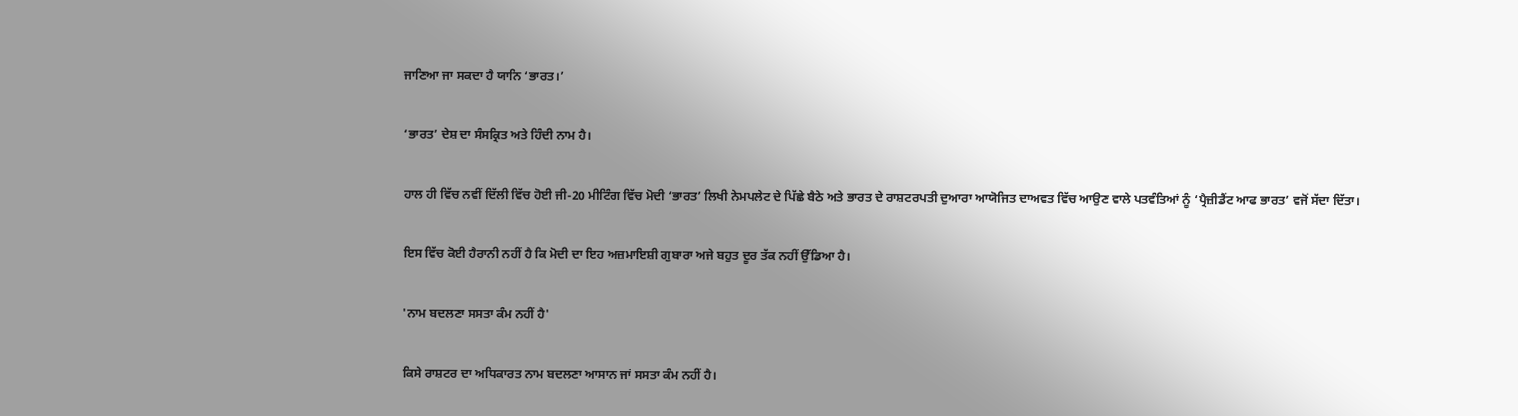ਜਾਣਿਆ ਜਾ ਸਕਦਾ ਹੈ ਯਾਨਿ ‘ਭਾਰਤ।’

‘ਭਾਰਤ’ ਦੇਸ਼ ਦਾ ਸੰਸਕ੍ਰਿਤ ਅਤੇ ਹਿੰਦੀ ਨਾਮ ਹੈ।

ਹਾਲ ਹੀ ਵਿੱਚ ਨਵੀਂ ਦਿੱਲੀ ਵਿੱਚ ਹੋਈ ਜੀ-20 ਮੀਟਿੰਗ ਵਿੱਚ ਮੋਦੀ ‘ਭਾਰਤ’ ਲਿਖੀ ਨੇਮਪਲੇਟ ਦੇ ਪਿੱਛੇ ਬੈਠੇ ਅਤੇ ਭਾਰਤ ਦੇ ਰਾਸ਼ਟਰਪਤੀ ਦੁਆਰਾ ਆਯੋਜਿਤ ਦਾਅਵਤ ਵਿੱਚ ਆਉਣ ਵਾਲੇ ਪਤਵੰਤਿਆਂ ਨੂੰ ‘ਪ੍ਰੈਜ਼ੀਡੈਂਟ ਆਫ ਭਾਰਤ’ ਵਜੋਂ ਸੱਦਾ ਦਿੱਤਾ।

ਇਸ ਵਿੱਚ ਕੋਈ ਹੈਰਾਨੀ ਨਹੀਂ ਹੈ ਕਿ ਮੋਦੀ ਦਾ ਇਹ ਅਜ਼ਮਾਇਸ਼ੀ ਗੁਬਾਰਾ ਅਜੇ ਬਹੁਤ ਦੂਰ ਤੱਕ ਨਹੀਂ ਉੱਡਿਆ ਹੈ।

'ਨਾਮ ਬਦਲਣਾ ਸਸਤਾ ਕੰਮ ਨਹੀਂ ਹੈ'

ਕਿਸੇ ਰਾਸ਼ਟਰ ਦਾ ਅਧਿਕਾਰਤ ਨਾਮ ਬਦਲਣਾ ਆਸਾਨ ਜਾਂ ਸਸਤਾ ਕੰਮ ਨਹੀਂ ਹੈ।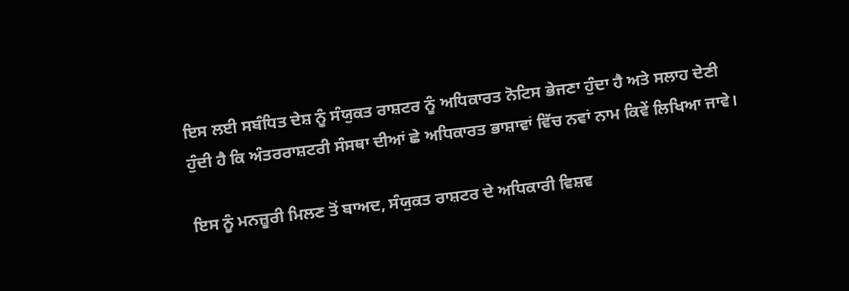ਇਸ ਲਈ ਸਬੰਧਿਤ ਦੇਸ਼ ਨੂੰ ਸੰਯੁਕਤ ਰਾਸ਼ਟਰ ਨੂੰ ਅਧਿਕਾਰਤ ਨੋਟਿਸ ਭੇਜਣਾ ਹੁੰਦਾ ਹੈ ਅਤੇ ਸਲਾਹ ਦੇਣੀ ਹੁੰਦੀ ਹੈ ਕਿ ਅੰਤਰਰਾਸ਼ਟਰੀ ਸੰਸਥਾ ਦੀਆਂ ਛੇ ਅਧਿਕਾਰਤ ਭਾਸ਼ਾਵਾਂ ਵਿੱਚ ਨਵਾਂ ਨਾਮ ਕਿਵੇਂ ਲਿਖਿਆ ਜਾਵੇ।

ਇਸ ਨੂੰ ਮਨਜ਼ੂਰੀ ਮਿਲਣ ਤੋਂ ਬਾਅਦ, ਸੰਯੁਕਤ ਰਾਸ਼ਟਰ ਦੇ ਅਧਿਕਾਰੀ ਵਿਸ਼ਵ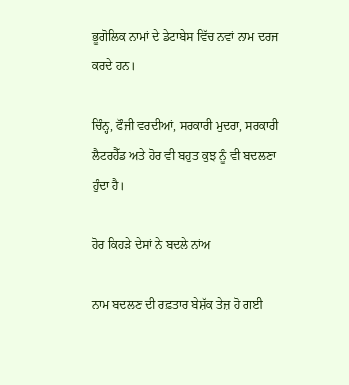ਭੂਗੋਲਿਕ ਨਾਮਾਂ ਦੇ ਡੇਟਾਬੇਸ ਵਿੱਚ ਨਵਾਂ ਨਾਮ ਦਰਜ ਕਰਦੇ ਹਨ।

ਚਿੰਨ੍ਹ, ਫੌਜੀ ਵਰਦੀਆਂ, ਸਰਕਾਰੀ ਮੁਦਰਾ, ਸਰਕਾਰੀ ਲੈਟਰਹੈੱਡ ਅਤੇ ਹੋਰ ਵੀ ਬਹੁਤ ਕੁਝ ਨੂੰ ਵੀ ਬਦਲਣਾ ਹੁੰਦਾ ਹੈ।

ਹੋਰ ਕਿਹੜੇ ਦੇਸਾਂ ਨੇ ਬਦਲੇ ਨਾਂਅ

ਨਾਮ ਬਦਲਣ ਦੀ ਰਫ਼ਤਾਰ ਬੇਸ਼ੱਕ ਤੇਜ਼ ਹੋ ਗਈ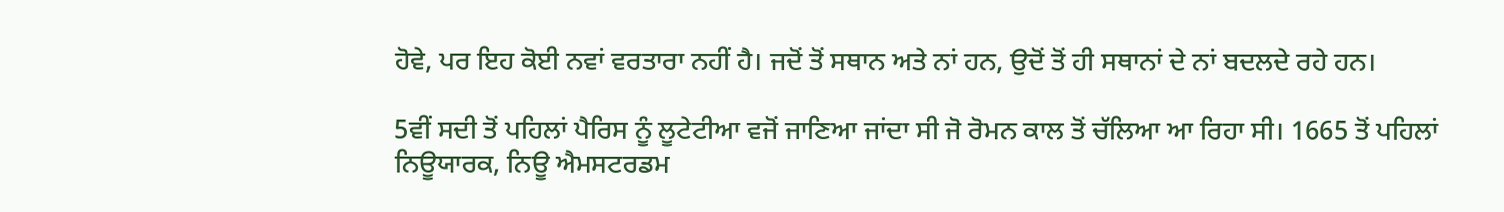ਹੋਵੇ, ਪਰ ਇਹ ਕੋਈ ਨਵਾਂ ਵਰਤਾਰਾ ਨਹੀਂ ਹੈ। ਜਦੋਂ ਤੋਂ ਸਥਾਨ ਅਤੇ ਨਾਂ ਹਨ, ਉਦੋਂ ਤੋਂ ਹੀ ਸਥਾਨਾਂ ਦੇ ਨਾਂ ਬਦਲਦੇ ਰਹੇ ਹਨ।

5ਵੀਂ ਸਦੀ ਤੋਂ ਪਹਿਲਾਂ ਪੈਰਿਸ ਨੂੰ ਲੂਟੇਟੀਆ ਵਜੋਂ ਜਾਣਿਆ ਜਾਂਦਾ ਸੀ ਜੋ ਰੋਮਨ ਕਾਲ ਤੋਂ ਚੱਲਿਆ ਆ ਰਿਹਾ ਸੀ। 1665 ਤੋਂ ਪਹਿਲਾਂ ਨਿਊਯਾਰਕ, ਨਿਊ ਐਮਸਟਰਡਮ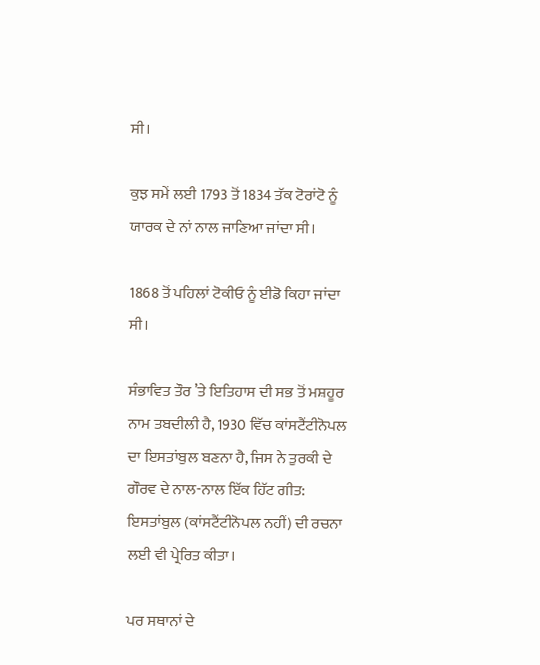ਸੀ।

ਕੁਝ ਸਮੇਂ ਲਈ 1793 ਤੋਂ 1834 ਤੱਕ ਟੋਰਾਂਟੋ ਨੂੰ ਯਾਰਕ ਦੇ ਨਾਂ ਨਾਲ ਜਾਣਿਆ ਜਾਂਦਾ ਸੀ।

1868 ਤੋਂ ਪਹਿਲਾਂ ਟੋਕੀਓ ਨੂੰ ਈਡੋ ਕਿਹਾ ਜਾਂਦਾ ਸੀ।

ਸੰਭਾਵਿਤ ਤੌਰ ’ਤੇ ਇਤਿਹਾਸ ਦੀ ਸਭ ਤੋਂ ਮਸ਼ਹੂਰ ਨਾਮ ਤਬਦੀਲੀ ਹੈ, 1930 ਵਿੱਚ ਕਾਂਸਟੈਂਟੀਨੋਪਲ ਦਾ ਇਸਤਾਂਬੁਲ ਬਣਨਾ ਹੈ, ਜਿਸ ਨੇ ਤੁਰਕੀ ਦੇ ਗੌਰਵ ਦੇ ਨਾਲ-ਨਾਲ ਇੱਕ ਹਿੱਟ ਗੀਤ: ਇਸਤਾਂਬੁਲ (ਕਾਂਸਟੈਂਟੀਨੋਪਲ ਨਹੀਂ) ਦੀ ਰਚਨਾ ਲਈ ਵੀ ਪ੍ਰੇਰਿਤ ਕੀਤਾ।

ਪਰ ਸਥਾਨਾਂ ਦੇ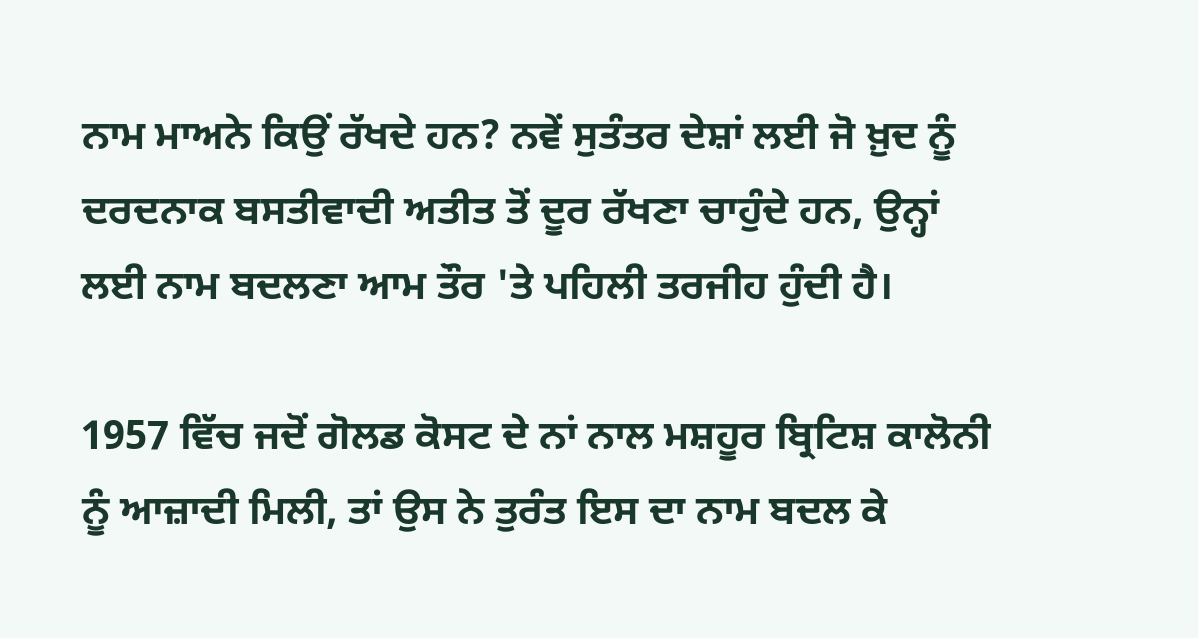ਨਾਮ ਮਾਅਨੇ ਕਿਉਂ ਰੱਖਦੇ ਹਨ? ਨਵੇਂ ਸੁਤੰਤਰ ਦੇਸ਼ਾਂ ਲਈ ਜੋ ਖ਼ੁਦ ਨੂੰ ਦਰਦਨਾਕ ਬਸਤੀਵਾਦੀ ਅਤੀਤ ਤੋਂ ਦੂਰ ਰੱਖਣਾ ਚਾਹੁੰਦੇ ਹਨ, ਉਨ੍ਹਾਂ ਲਈ ਨਾਮ ਬਦਲਣਾ ਆਮ ਤੌਰ 'ਤੇ ਪਹਿਲੀ ਤਰਜੀਹ ਹੁੰਦੀ ਹੈ।

1957 ਵਿੱਚ ਜਦੋਂ ਗੋਲਡ ਕੋਸਟ ਦੇ ਨਾਂ ਨਾਲ ਮਸ਼ਹੂਰ ਬ੍ਰਿਟਿਸ਼ ਕਾਲੋਨੀ ਨੂੰ ਆਜ਼ਾਦੀ ਮਿਲੀ, ਤਾਂ ਉਸ ਨੇ ਤੁਰੰਤ ਇਸ ਦਾ ਨਾਮ ਬਦਲ ਕੇ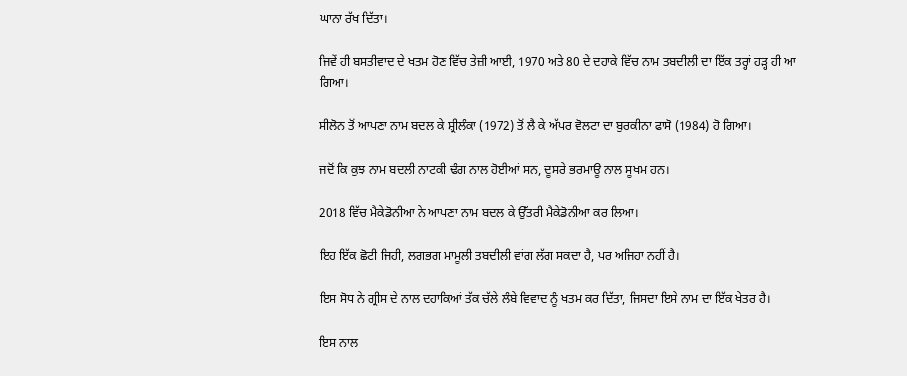ਘਾਨਾ ਰੱਖ ਦਿੱਤਾ।

ਜਿਵੇਂ ਹੀ ਬਸਤੀਵਾਦ ਦੇ ਖਤਮ ਹੋਣ ਵਿੱਚ ਤੇਜ਼ੀ ਆਈ, 1970 ਅਤੇ 80 ਦੇ ਦਹਾਕੇ ਵਿੱਚ ਨਾਮ ਤਬਦੀਲੀ ਦਾ ਇੱਕ ਤਰ੍ਹਾਂ ਹੜ੍ਹ ਹੀ ਆ ਗਿਆ।

ਸੀਲੋਨ ਤੋਂ ਆਪਣਾ ਨਾਮ ਬਦਲ ਕੇ ਸ਼੍ਰੀਲੰਕਾ (1972) ਤੋਂ ਲੈ ਕੇ ਅੱਪਰ ਵੋਲਟਾ ਦਾ ਬੁਰਕੀਨਾ ਫਾਸੋ (1984) ਹੋ ਗਿਆ।

ਜਦੋਂ ਕਿ ਕੁਝ ਨਾਮ ਬਦਲੀ ਨਾਟਕੀ ਢੰਗ ਨਾਲ ਹੋਈਆਂ ਸਨ, ਦੂਸਰੇ ਭਰਮਾਊ ਨਾਲ ਸੂਖਮ ਹਨ।

2018 ਵਿੱਚ ਮੈਕੇਡੋਨੀਆ ਨੇ ਆਪਣਾ ਨਾਮ ਬਦਲ ਕੇ ਉੱਤਰੀ ਮੈਕੇਡੋਨੀਆ ਕਰ ਲਿਆ।

ਇਹ ਇੱਕ ਛੋਟੀ ਜਿਹੀ, ਲਗਭਗ ਮਾਮੂਲੀ ਤਬਦੀਲੀ ਵਾਂਗ ਲੱਗ ਸਕਦਾ ਹੈ, ਪਰ ਅਜਿਹਾ ਨਹੀਂ ਹੈ।

ਇਸ ਸੋਧ ਨੇ ਗ੍ਰੀਸ ਦੇ ਨਾਲ ਦਹਾਕਿਆਂ ਤੱਕ ਚੱਲੇ ਲੰਬੇ ਵਿਵਾਦ ਨੂੰ ਖਤਮ ਕਰ ਦਿੱਤਾ, ਜਿਸਦਾ ਇਸੇ ਨਾਮ ਦਾ ਇੱਕ ਖੇਤਰ ਹੈ।

ਇਸ ਨਾਲ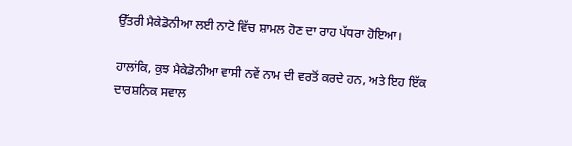ਉੱਤਰੀ ਮੈਕੇਡੋਨੀਆ ਲਈ ਨਾਟੋ ਵਿੱਚ ਸ਼ਾਮਲ ਹੋਣ ਦਾ ਰਾਹ ਪੱਧਰਾ ਹੋਇਆ।

ਹਾਲਾਂਕਿ, ਕੁਝ ਮੈਕੇਡੋਨੀਆ ਵਾਸੀ ਨਵੇਂ ਨਾਮ ਦੀ ਵਰਤੋਂ ਕਰਦੇ ਹਨ, ਅਤੇ ਇਹ ਇੱਕ ਦਾਰਸ਼ਨਿਕ ਸਵਾਲ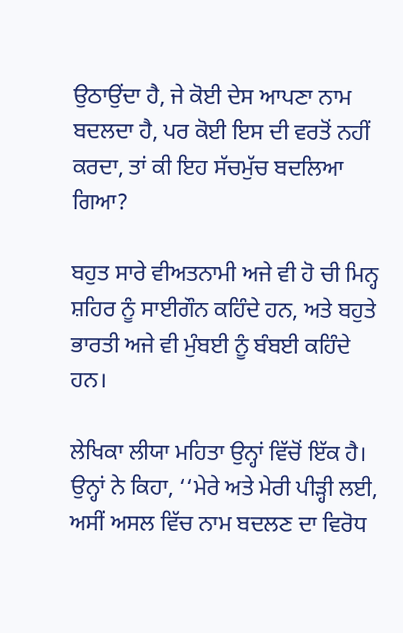ਉਠਾਉਂਦਾ ਹੈ, ਜੇ ਕੋਈ ਦੇਸ ਆਪਣਾ ਨਾਮ ਬਦਲਦਾ ਹੈ, ਪਰ ਕੋਈ ਇਸ ਦੀ ਵਰਤੋਂ ਨਹੀਂ ਕਰਦਾ, ਤਾਂ ਕੀ ਇਹ ਸੱਚਮੁੱਚ ਬਦਲਿਆ ਗਿਆ?

ਬਹੁਤ ਸਾਰੇ ਵੀਅਤਨਾਮੀ ਅਜੇ ਵੀ ਹੋ ਚੀ ਮਿਨ੍ਹ ਸ਼ਹਿਰ ਨੂੰ ਸਾਈਗੌਨ ਕਹਿੰਦੇ ਹਨ, ਅਤੇ ਬਹੁਤੇ ਭਾਰਤੀ ਅਜੇ ਵੀ ਮੁੰਬਈ ਨੂੰ ਬੰਬਈ ਕਹਿੰਦੇ ਹਨ।

ਲੇਖਿਕਾ ਲੀਯਾ ਮਹਿਤਾ ਉਨ੍ਹਾਂ ਵਿੱਚੋਂ ਇੱਕ ਹੈ। ਉਨ੍ਹਾਂ ਨੇ ਕਿਹਾ, ‘‘ਮੇਰੇ ਅਤੇ ਮੇਰੀ ਪੀੜ੍ਹੀ ਲਈ, ਅਸੀਂ ਅਸਲ ਵਿੱਚ ਨਾਮ ਬਦਲਣ ਦਾ ਵਿਰੋਧ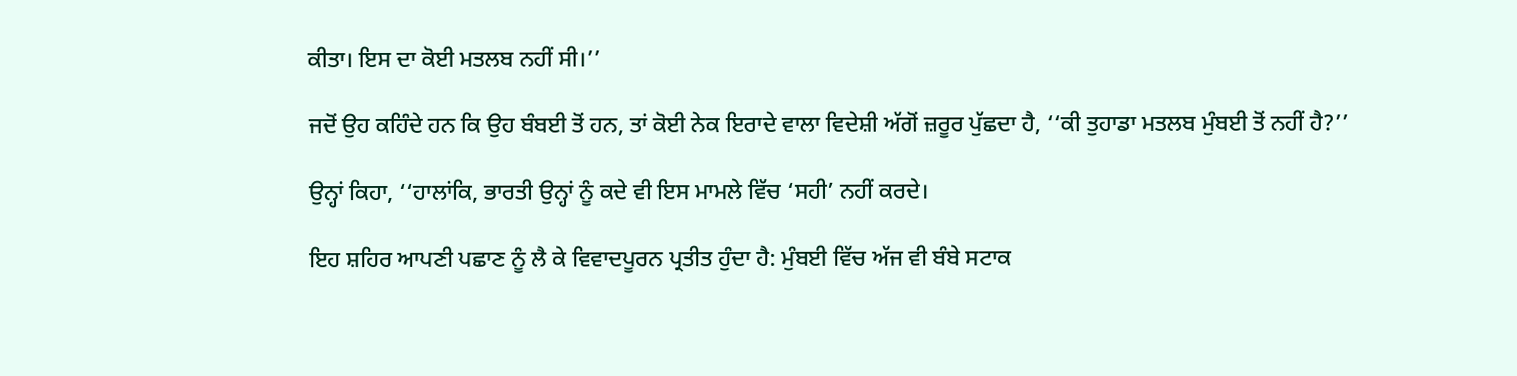ਕੀਤਾ। ਇਸ ਦਾ ਕੋਈ ਮਤਲਬ ਨਹੀਂ ਸੀ।’’

ਜਦੋਂ ਉਹ ਕਹਿੰਦੇ ਹਨ ਕਿ ਉਹ ਬੰਬਈ ਤੋਂ ਹਨ, ਤਾਂ ਕੋਈ ਨੇਕ ਇਰਾਦੇ ਵਾਲਾ ਵਿਦੇਸ਼ੀ ਅੱਗੋਂ ਜ਼ਰੂਰ ਪੁੱਛਦਾ ਹੈ, ‘‘ਕੀ ਤੁਹਾਡਾ ਮਤਲਬ ਮੁੰਬਈ ਤੋਂ ਨਹੀਂ ਹੈ?’’

ਉਨ੍ਹਾਂ ਕਿਹਾ, ‘‘ਹਾਲਾਂਕਿ, ਭਾਰਤੀ ਉਨ੍ਹਾਂ ਨੂੰ ਕਦੇ ਵੀ ਇਸ ਮਾਮਲੇ ਵਿੱਚ ‘ਸਹੀ’ ਨਹੀਂ ਕਰਦੇ।

ਇਹ ਸ਼ਹਿਰ ਆਪਣੀ ਪਛਾਣ ਨੂੰ ਲੈ ਕੇ ਵਿਵਾਦਪੂਰਨ ਪ੍ਰਤੀਤ ਹੁੰਦਾ ਹੈ: ਮੁੰਬਈ ਵਿੱਚ ਅੱਜ ਵੀ ਬੰਬੇ ਸਟਾਕ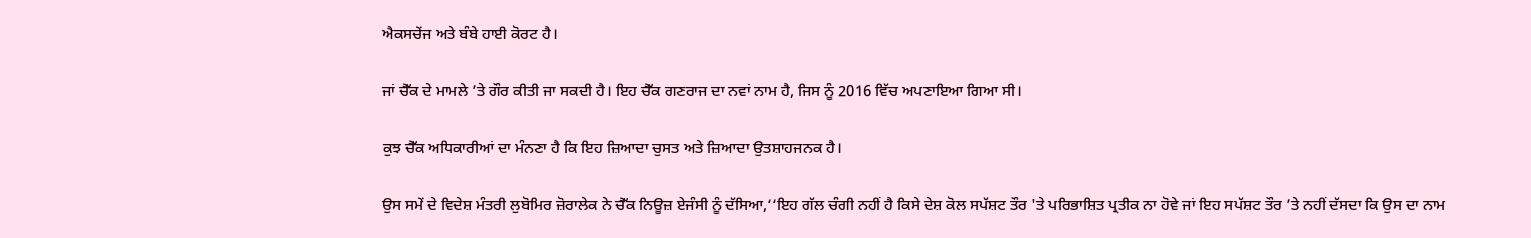ਐਕਸਚੇਂਜ ਅਤੇ ਬੰਬੇ ਹਾਈ ਕੋਰਟ ਹੈ।

ਜਾਂ ਚੈੱਕ ਦੇ ਮਾਮਲੇ ’ਤੇ ਗੌਰ ਕੀਤੀ ਜਾ ਸਕਦੀ ਹੈ। ਇਹ ਚੈੱਕ ਗਣਰਾਜ ਦਾ ਨਵਾਂ ਨਾਮ ਹੈ, ਜਿਸ ਨੂੰ 2016 ਵਿੱਚ ਅਪਣਾਇਆ ਗਿਆ ਸੀ।

ਕੁਝ ਚੈੱਕ ਅਧਿਕਾਰੀਆਂ ਦਾ ਮੰਨਣਾ ਹੈ ਕਿ ਇਹ ਜ਼ਿਆਦਾ ਚੁਸਤ ਅਤੇ ਜ਼ਿਆਦਾ ਉਤਸ਼ਾਹਜਨਕ ਹੈ।

ਉਸ ਸਮੇਂ ਦੇ ਵਿਦੇਸ਼ ਮੰਤਰੀ ਲੁਬੋਮਿਰ ਜ਼ੋਰਾਲੇਕ ਨੇ ਚੈੱਕ ਨਿਊਜ਼ ਏਜੰਸੀ ਨੂੰ ਦੱਸਿਆ,‘‘ਇਹ ਗੱਲ ਚੰਗੀ ਨਹੀਂ ਹੈ ਕਿਸੇ ਦੇਸ਼ ਕੋਲ ਸਪੱਸ਼ਟ ਤੌਰ 'ਤੇ ਪਰਿਭਾਸ਼ਿਤ ਪ੍ਰਤੀਕ ਨਾ ਹੋਵੇ ਜਾਂ ਇਹ ਸਪੱਸ਼ਟ ਤੌਰ ’ਤੇ ਨਹੀਂ ਦੱਸਦਾ ਕਿ ਉਸ ਦਾ ਨਾਮ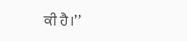ਕੀ ਹੈ।’’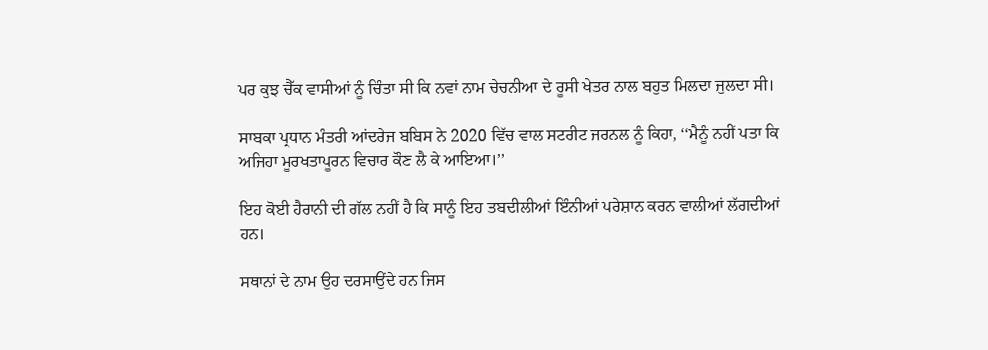ਪਰ ਕੁਝ ਚੈੱਕ ਵਾਸੀਆਂ ਨੂੰ ਚਿੰਤਾ ਸੀ ਕਿ ਨਵਾਂ ਨਾਮ ਚੇਚਨੀਆ ਦੇ ਰੂਸੀ ਖੇਤਰ ਨਾਲ ਬਹੁਤ ਮਿਲਦਾ ਜੁਲਦਾ ਸੀ।

ਸਾਬਕਾ ਪ੍ਰਧਾਨ ਮੰਤਰੀ ਆਂਦਰੇਜ ਬਬਿਸ ਨੇ 2020 ਵਿੱਚ ਵਾਲ ਸਟਰੀਟ ਜਰਨਲ ਨੂੰ ਕਿਹਾ, ‘‘ਮੈਨੂੰ ਨਹੀਂ ਪਤਾ ਕਿ ਅਜਿਹਾ ਮੂਰਖਤਾਪੂਰਨ ਵਿਚਾਰ ਕੌਣ ਲੈ ਕੇ ਆਇਆ।’’

ਇਹ ਕੋਈ ਹੈਰਾਨੀ ਦੀ ਗੱਲ ਨਹੀਂ ਹੈ ਕਿ ਸਾਨੂੰ ਇਹ ਤਬਦੀਲੀਆਂ ਇੰਨੀਆਂ ਪਰੇਸ਼ਾਨ ਕਰਨ ਵਾਲੀਆਂ ਲੱਗਦੀਆਂ ਹਨ।

ਸਥਾਨਾਂ ਦੇ ਨਾਮ ਉਹ ਦਰਸਾਉਂਦੇ ਹਨ ਜਿਸ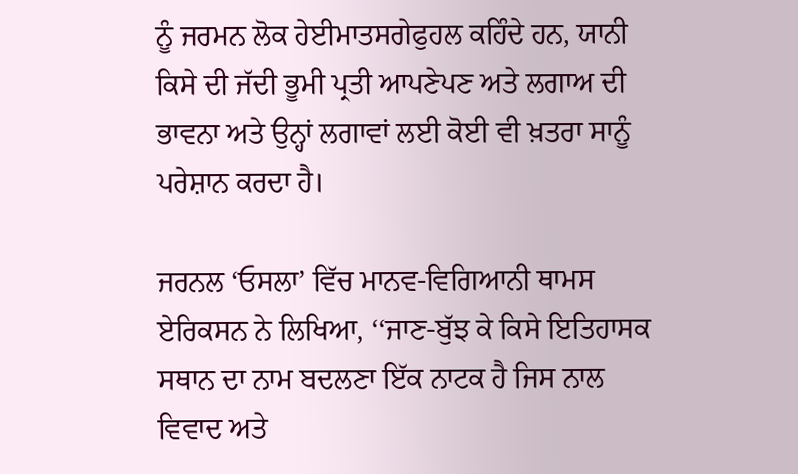ਨੂੰ ਜਰਮਨ ਲੋਕ ਹੇਈਮਾਤਸਗੇਫੁਹਲ ਕਹਿੰਦੇ ਹਨ, ਯਾਨੀ ਕਿਸੇ ਦੀ ਜੱਦੀ ਭੂਮੀ ਪ੍ਰਤੀ ਆਪਣੇਪਣ ਅਤੇ ਲਗਾਅ ਦੀ ਭਾਵਨਾ ਅਤੇ ਉਨ੍ਹਾਂ ਲਗਾਵਾਂ ਲਈ ਕੋਈ ਵੀ ਖ਼ਤਰਾ ਸਾਨੂੰ ਪਰੇਸ਼ਾਨ ਕਰਦਾ ਹੈ।

ਜਰਨਲ ‘ਓਸਲਾ’ ਵਿੱਚ ਮਾਨਵ-ਵਿਗਿਆਨੀ ਥਾਮਸ ਏਰਿਕਸਨ ਨੇ ਲਿਖਿਆ, ‘‘ਜਾਣ-ਬੁੱਝ ਕੇ ਕਿਸੇ ਇਤਿਹਾਸਕ ਸਥਾਨ ਦਾ ਨਾਮ ਬਦਲਣਾ ਇੱਕ ਨਾਟਕ ਹੈ ਜਿਸ ਨਾਲ ਵਿਵਾਦ ਅਤੇ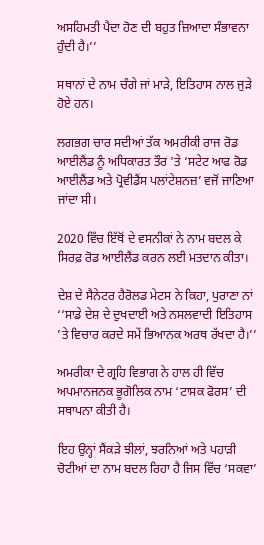ਅਸਹਿਮਤੀ ਪੈਦਾ ਹੋਣ ਦੀ ਬਹੁਤ ਜ਼ਿਆਦਾ ਸੰਭਾਵਨਾ ਹੁੰਦੀ ਹੈ।’’

ਸਥਾਨਾਂ ਦੇ ਨਾਮ ਚੰਗੇ ਜਾਂ ਮਾੜੇ, ਇਤਿਹਾਸ ਨਾਲ ਜੁੜੇ ਹੋਏ ਹਨ।

ਲਗਭਗ ਚਾਰ ਸਦੀਆਂ ਤੱਕ ਅਮਰੀਕੀ ਰਾਜ ਰੋਡ ਆਈਲੈਂਡ ਨੂੰ ਅਧਿਕਾਰਤ ਤੌਰ 'ਤੇ ‘ਸਟੇਟ ਆਫ ਰੋਡ ਆਈਲੈਂਡ ਅਤੇ ਪ੍ਰੋਵੀਡੈਂਸ ਪਲਾਂਟੇਸ਼ਨਜ਼’ ਵਜੋਂ ਜਾਣਿਆ ਜਾਂਦਾ ਸੀ।

2020 ਵਿੱਚ ਇੱਥੋਂ ਦੇ ਵਸਨੀਕਾਂ ਨੇ ਨਾਮ ਬਦਲ ਕੇ ਸਿਰਫ਼ ਰੋਡ ਆਈਲੈਂਡ ਕਰਨ ਲਈ ਮਤਦਾਨ ਕੀਤਾ।

ਦੇਸ਼ ਦੇ ਸੈਨੇਟਰ ਹੈਰੋਲਡ ਮੇਟਸ ਨੇ ਕਿਹਾ, ਪੁਰਾਣਾ ਨਾਂ ‘‘ਸਾਡੇ ਦੇਸ਼ ਦੇ ਦੁਖਦਾਈ ਅਤੇ ਨਸਲਵਾਦੀ ਇਤਿਹਾਸ ’ਤੇ ਵਿਚਾਰ ਕਰਦੇ ਸਮੇਂ ਭਿਆਨਕ ਅਰਥ ਰੱਖਦਾ ਹੈ।’’

ਅਮਰੀਕਾ ਦੇ ਗ੍ਰਹਿ ਵਿਭਾਗ ਨੇ ਹਾਲ ਹੀ ਵਿੱਚ ਅਪਮਾਨਜਨਕ ਭੂਗੋਲਿਕ ਨਾਮ ‘ਟਾਸਕ ਫੋਰਸ’ ਦੀ ਸਥਾਪਨਾ ਕੀਤੀ ਹੈ।

ਇਹ ਉਨ੍ਹਾਂ ਸੈਂਕੜੇ ਝੀਲਾਂ, ਝਰਨਿਆਂ ਅਤੇ ਪਹਾੜੀ ਚੋਟੀਆਂ ਦਾ ਨਾਮ ਬਦਲ ਰਿਹਾ ਹੈ ਜਿਸ ਵਿੱਚ ‘ਸਕਵਾ’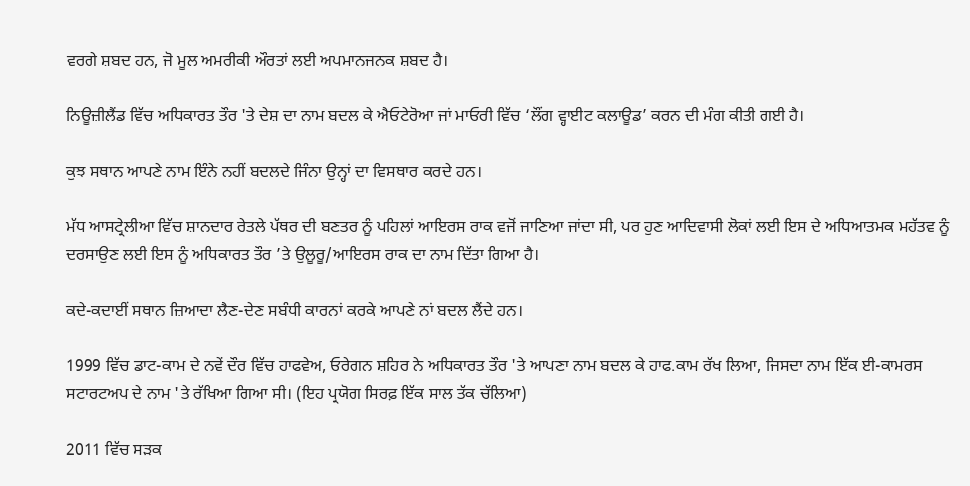ਵਰਗੇ ਸ਼ਬਦ ਹਨ, ਜੋ ਮੂਲ ਅਮਰੀਕੀ ਔਰਤਾਂ ਲਈ ਅਪਮਾਨਜਨਕ ਸ਼ਬਦ ਹੈ।

ਨਿਊਜ਼ੀਲੈਂਡ ਵਿੱਚ ਅਧਿਕਾਰਤ ਤੌਰ 'ਤੇ ਦੇਸ਼ ਦਾ ਨਾਮ ਬਦਲ ਕੇ ਐਓਟੇਰੋਆ ਜਾਂ ਮਾਓਰੀ ਵਿੱਚ ‘ਲੌਂਗ ਵ੍ਹਾਈਟ ਕਲਾਊਡ’ ਕਰਨ ਦੀ ਮੰਗ ਕੀਤੀ ਗਈ ਹੈ।

ਕੁਝ ਸਥਾਨ ਆਪਣੇ ਨਾਮ ਇੰਨੇ ਨਹੀਂ ਬਦਲਦੇ ਜਿੰਨਾ ਉਨ੍ਹਾਂ ਦਾ ਵਿਸਥਾਰ ਕਰਦੇ ਹਨ।

ਮੱਧ ਆਸਟ੍ਰੇਲੀਆ ਵਿੱਚ ਸ਼ਾਨਦਾਰ ਰੇਤਲੇ ਪੱਥਰ ਦੀ ਬਣਤਰ ਨੂੰ ਪਹਿਲਾਂ ਆਇਰਸ ਰਾਕ ਵਜੋਂ ਜਾਣਿਆ ਜਾਂਦਾ ਸੀ, ਪਰ ਹੁਣ ਆਦਿਵਾਸੀ ਲੋਕਾਂ ਲਈ ਇਸ ਦੇ ਅਧਿਆਤਮਕ ਮਹੱਤਵ ਨੂੰ ਦਰਸਾਉਣ ਲਈ ਇਸ ਨੂੰ ਅਧਿਕਾਰਤ ਤੌਰ ’ਤੇ ਉਲੂਰੂ/ਆਇਰਸ ਰਾਕ ਦਾ ਨਾਮ ਦਿੱਤਾ ਗਿਆ ਹੈ।

ਕਦੇ-ਕਦਾਈਂ ਸਥਾਨ ਜ਼ਿਆਦਾ ਲੈਣ-ਦੇਣ ਸਬੰਧੀ ਕਾਰਨਾਂ ਕਰਕੇ ਆਪਣੇ ਨਾਂ ਬਦਲ ਲੈਂਦੇ ਹਨ।

1999 ਵਿੱਚ ਡਾਟ-ਕਾਮ ਦੇ ਨਵੇਂ ਦੌਰ ਵਿੱਚ ਹਾਫਵੇਅ, ਓਰੇਗਨ ਸ਼ਹਿਰ ਨੇ ਅਧਿਕਾਰਤ ਤੌਰ 'ਤੇ ਆਪਣਾ ਨਾਮ ਬਦਲ ਕੇ ਹਾਫ.ਕਾਮ ਰੱਖ ਲਿਆ, ਜਿਸਦਾ ਨਾਮ ਇੱਕ ਈ-ਕਾਮਰਸ ਸਟਾਰਟਅਪ ਦੇ ਨਾਮ 'ਤੇ ਰੱਖਿਆ ਗਿਆ ਸੀ। (ਇਹ ਪ੍ਰਯੋਗ ਸਿਰਫ਼ ਇੱਕ ਸਾਲ ਤੱਕ ਚੱਲਿਆ)

2011 ਵਿੱਚ ਸੜਕ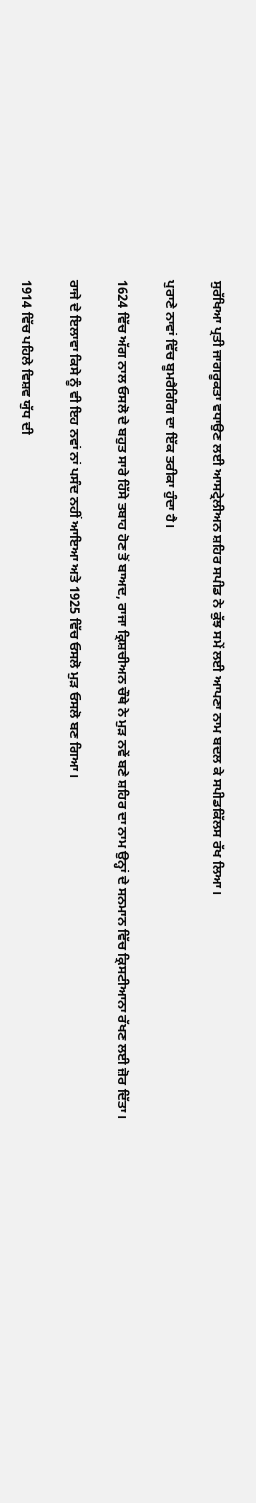ਸੁਰੱਖਿਆ ਪ੍ਰਤੀ ਜਾਗਰੂਕਤਾ ਵਧਾਉਣ ਲਈ ਆਸਟ੍ਰੇਲੀਅਨ ਸ਼ਹਿਰ ਸਪੀਡ ਨੇ ਕੁੱਝ ਸਮੇਂ ਲਈ ਆਪਣਾ ਨਾਮ ਬਦਲ ਕੇ ਸਪੀਡਕਿੱਲਸ ਰੱਖ ਲਿਆ।

ਪੁਰਾਣੇ ਨਾਵਾਂ ਵਿੱਚ ਬੂਮਰੈਗਿੰਗ ਦਾ ਇੱਕ ਤਰੀਕਾ ਹੁੰਦਾ ਹੈ।

1624 ਵਿੱਚ ਅੱਗ ਨਾਲ ਓਸਲੋ ਦੇ ਬਹੁਤ ਸਾਰੇ ਹਿੱਸੇ ਤਬਾਹ ਹੋਣ ਤੋਂ ਬਾਅਦ, ਰਾਜਾ ਕ੍ਰਿਸ਼ਚੀਅਨ ਚੌਥੇ ਨੇ ਮੁੜ ਨਵੇਂ ਬਣੇ ਸ਼ਹਿਰ ਦਾ ਨਾਮ ਉਨ੍ਹਾਂ ਦੇ ਸਨਮਾਨ ਵਿੱਚ ਕ੍ਰਿਸਟੀਆਨਾ ਰੱਖਣ ਲਈ ਜ਼ੋਰ ਦਿੱਤਾ।

ਰਾਜੇ ਦੇ ਇਲਾਵਾ ਕਿਸੇ ਨੂੰ ਵੀ ਇਹ ਨਵਾਂ ਨਾਂ ਪਸੰਦ ਨਹੀਂ ਆਇਆ ਅਤੇ 1925 ਵਿੱਚ ਓਸਲੋ ਮੁੜ ਓਸਲੋ ਬਣ ਗਿਆ।

1914 ਵਿੱਚ ਪਹਿਲੇ ਵਿਸ਼ਵ ਯੁੱਧ ਦੀ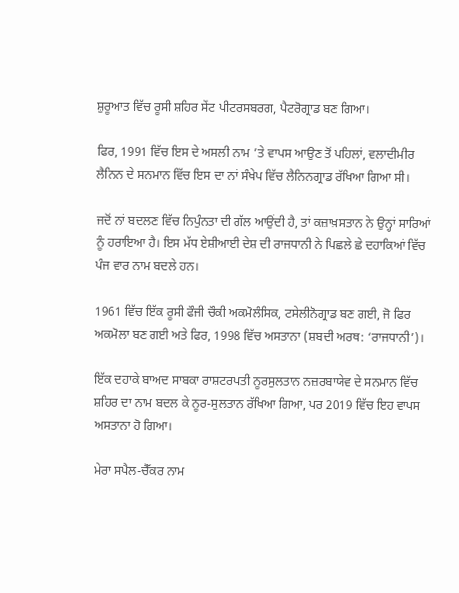ਸ਼ੁਰੂਆਤ ਵਿੱਚ ਰੂਸੀ ਸ਼ਹਿਰ ਸੇਂਟ ਪੀਟਰਸਬਰਗ, ਪੈਟਰੋਗ੍ਰਾਡ ਬਣ ਗਿਆ।

ਫਿਰ, 1991 ਵਿੱਚ ਇਸ ਦੇ ਅਸਲੀ ਨਾਮ ’ਤੇ ਵਾਪਸ ਆਉਣ ਤੋਂ ਪਹਿਲਾਂ, ਵਲਾਦੀਮੀਰ ਲੈਨਿਨ ਦੇ ਸਨਮਾਨ ਵਿੱਚ ਇਸ ਦਾ ਨਾਂ ਸੰਖੇਪ ਵਿੱਚ ਲੈਨਿਨਗ੍ਰਾਡ ਰੱਖਿਆ ਗਿਆ ਸੀ।

ਜਦੋਂ ਨਾਂ ਬਦਲਣ ਵਿੱਚ ਨਿਪੁੰਨਤਾ ਦੀ ਗੱਲ ਆਉਂਦੀ ਹੈ, ਤਾਂ ਕਜ਼ਾਖ਼ਸਤਾਨ ਨੇ ਉਨ੍ਹਾਂ ਸਾਰਿਆਂ ਨੂੰ ਹਰਾਇਆ ਹੈ। ਇਸ ਮੱਧ ਏਸ਼ੀਆਈ ਦੇਸ਼ ਦੀ ਰਾਜਧਾਨੀ ਨੇ ਪਿਛਲੇ ਛੇ ਦਹਾਕਿਆਂ ਵਿੱਚ ਪੰਜ ਵਾਰ ਨਾਮ ਬਦਲੇ ਹਨ।

1961 ਵਿੱਚ ਇੱਕ ਰੂਸੀ ਫੌਜੀ ਚੌਕੀ ਅਕਮੋਲੰਸਿਕ, ਟਸੇਲੀਨੋਗ੍ਰਾਡ ਬਣ ਗਈ, ਜੋ ਫਿਰ ਅਕਮੋਲਾ ਬਣ ਗਈ ਅਤੇ ਫਿਰ, 1998 ਵਿੱਚ ਅਸਤਾਨਾ (ਸ਼ਬਦੀ ਅਰਥ: ‘ਰਾਜਧਾਨੀ’)।

ਇੱਕ ਦਹਾਕੇ ਬਾਅਦ ਸਾਬਕਾ ਰਾਸ਼ਟਰਪਤੀ ਨੂਰਸੁਲਤਾਨ ਨਜ਼ਰਬਾਯੇਵ ਦੇ ਸਨਮਾਨ ਵਿੱਚ ਸ਼ਹਿਰ ਦਾ ਨਾਮ ਬਦਲ ਕੇ ਨੂਰ-ਸੁਲਤਾਨ ਰੱਖਿਆ ਗਿਆ, ਪਰ 2019 ਵਿੱਚ ਇਹ ਵਾਪਸ ਅਸਤਾਨਾ ਹੋ ਗਿਆ।

ਮੇਰਾ ਸਪੈਲ-ਚੈੱਕਰ ਨਾਮ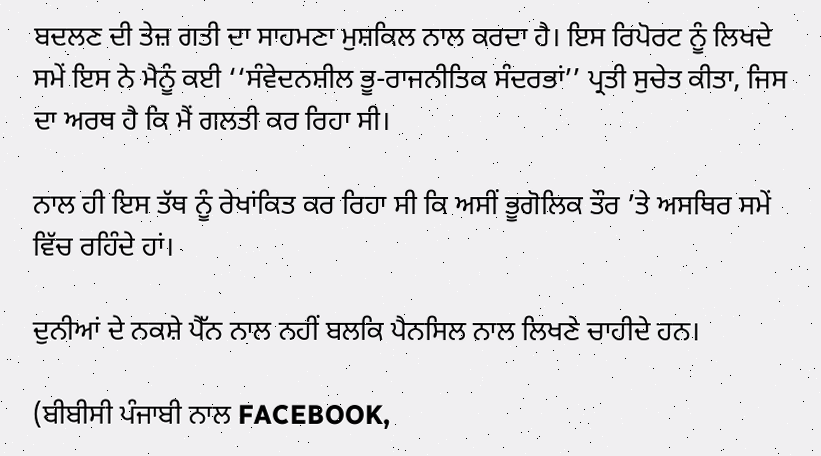ਬਦਲਣ ਦੀ ਤੇਜ਼ ਗਤੀ ਦਾ ਸਾਹਮਣਾ ਮੁਸ਼ਕਿਲ ਨਾਲ ਕਰਦਾ ਹੈ। ਇਸ ਰਿਪੋਰਟ ਨੂੰ ਲਿਖਦੇ ਸਮੇਂ ਇਸ ਨੇ ਮੈਨੂੰ ਕਈ ‘‘ਸੰਵੇਦਨਸ਼ੀਲ ਭੂ-ਰਾਜਨੀਤਿਕ ਸੰਦਰਭਾਂ’’ ਪ੍ਰਤੀ ਸੁਚੇਤ ਕੀਤਾ, ਜਿਸ ਦਾ ਅਰਥ ਹੈ ਕਿ ਮੈਂ ਗਲਤੀ ਕਰ ਰਿਹਾ ਸੀ।

ਨਾਲ ਹੀ ਇਸ ਤੱਥ ਨੂੰ ਰੇਖਾਂਕਿਤ ਕਰ ਰਿਹਾ ਸੀ ਕਿ ਅਸੀਂ ਭੂਗੋਲਿਕ ਤੌਰ ’ਤੇ ਅਸਥਿਰ ਸਮੇਂ ਵਿੱਚ ਰਹਿੰਦੇ ਹਾਂ।

ਦੁਨੀਆਂ ਦੇ ਨਕਸ਼ੇ ਪੈੱਨ ਨਾਲ ਨਹੀਂ ਬਲਕਿ ਪੈਨਸਿਲ ਨਾਲ ਲਿਖਣੇ ਚਾਹੀਦੇ ਹਨ।

(ਬੀਬੀਸੀ ਪੰਜਾਬੀ ਨਾਲ FACEBOOK,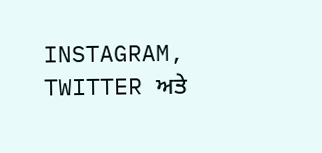INSTAGRAM, TWITTER ਅਤੇ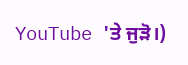YouTube 'ਤੇ ਜੁੜੋ।)